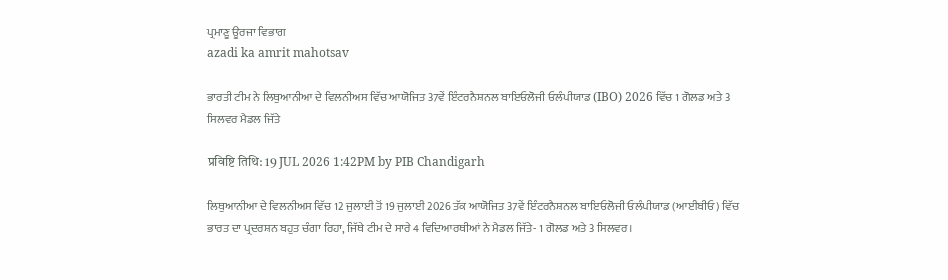ਪ੍ਰਮਾਣੂ ਊਰਜਾ ਵਿਭਾਗ
azadi ka amrit mahotsav

ਭਾਰਤੀ ਟੀਮ ਨੇ ਲਿਥੁਆਨੀਆ ਦੇ ਵਿਲਨੀਅਸ ਵਿੱਚ ਆਯੋਜਿਤ 37ਵੇਂ ਇੰਟਰਨੈਸ਼ਨਲ ਬਾਇਓਲੋਜੀ ਓਲੰਪੀਯਾਡ (IBO) 2026 ਵਿੱਚ 1 ਗੋਲਡ ਅਤੇ 3 ਸਿਲਵਰ ਮੈਡਲ ਜਿੱਤੇ

प्रविष्टि तिथि: 19 JUL 2026 1:42PM by PIB Chandigarh

ਲਿਥੁਆਨੀਆ ਦੇ ਵਿਲਨੀਅਸ ਵਿੱਚ 12 ਜੁਲਾਈ ਤੋਂ 19 ਜੁਲਾਈ 2026 ਤੱਕ ਆਯੋਜਿਤ 37ਵੇਂ ਇੰਟਰਨੈਸ਼ਨਲ ਬਾਇਓਲੋਜੀ ਓਲੰਪੀਯਾਡ (ਆਈਬੀਓ) ਵਿੱਚ ਭਾਰਤ ਦਾ ਪ੍ਰਦਰਸ਼ਨ ਬਹੁਤ ਚੰਗਾ ਰਿਹਾ, ਜਿੱਥੇ ਟੀਮ ਦੇ ਸਾਰੇ 4 ਵਿਦਿਆਰਥੀਆਂ ਨੇ ਮੈਡਲ ਜਿੱਤੇ- 1 ਗੋਲਡ ਅਤੇ 3 ਸਿਲਵਰ।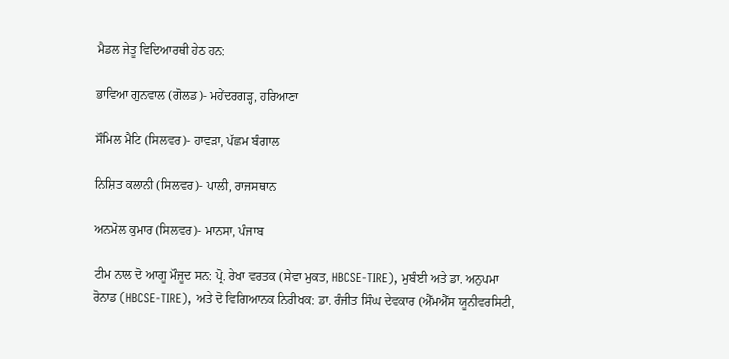ਮੈਡਲ ਜੇਤੂ ਵਿਦਿਆਰਥੀ ਹੇਠ ਹਨ:

ਭਾਵਿਆ ਗੁਨਵਾਲ (ਗੋਲਡ)- ਮਹੇਂਦਰਗੜ੍ਹ, ਹਰਿਆਣਾ

ਸੌਮਿਲ ਮੈਟਿ (ਸਿਲਵਰ)- ਹਾਵੜਾ, ਪੱਛਮ ਬੰਗਾਲ

ਨਿਸ਼ਿਤ ਕਲਾਨੀ (ਸਿਲਵਰ)- ਪਾਲੀ, ਰਾਜਸਥਾਨ

ਅਨਮੋਲ ਕੁਮਾਰ (ਸਿਲਵਰ)- ਮਾਨਸਾ, ਪੰਜਾਬ

ਟੀਮ ਨਾਲ ਦੋ ਆਗੂ ਮੌਜੂਦ ਸਨ: ਪ੍ਰੋ. ਰੇਖਾ ਵਰਤਕ (ਸੇਵਾ ਮੁਕਤ, HBCSE-TIRE), ਮੁਬੰਈ ਅਤੇ ਡਾ. ਅਨੁਪਮਾ ਰੋਨਾਡ (HBCSE-TIRE), ਅਤੇ ਦੋ ਵਿਗਿਆਨਕ ਨਿਰੀਖਕ: ਡਾ. ਰੰਜੀਤ ਸਿੰਘ ਦੇਵਕਾਰ (ਐੱਮਐੱਸ ਯੂਨੀਵਰਸਿਟੀ,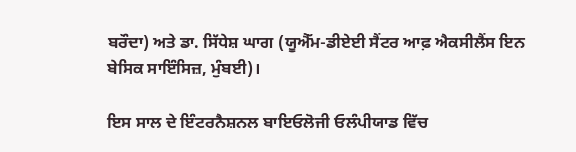ਬਰੌਦਾ) ਅਤੇ ਡਾ. ਸਿੱਧੇਸ਼ ਘਾਗ (ਯੂਐੱਮ-ਡੀਏਈ ਸੈਂਟਰ ਆਫ਼ ਐਕਸੀਲੈਂਸ ਇਨ ਬੇਸਿਕ ਸਾਇੰਸਿਜ਼, ਮੁੰਬਈ)।

ਇਸ ਸਾਲ ਦੇ ਇੰਟਰਨੈਸ਼ਨਲ ਬਾਇਓਲੋਜੀ ਓਲੰਪੀਯਾਡ ਵਿੱਚ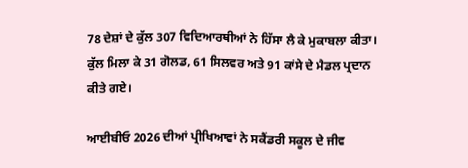78 ਦੇਸ਼ਾਂ ਦੇ ਕੁੱਲ 307 ਵਿਦਿਆਰਥੀਆਂ ਨੇ ਹਿੱਸਾ ਲੈ ਕੇ ਮੁਕਾਬਲਾ ਕੀਤਾ। ਕੁੱਲ ਮਿਲਾ ਕੇ 31 ਗੋਲਡ, 61 ਸਿਲਵਰ ਅਤੇ 91 ਕਾਂਸੇ ਦੇ ਮੈਡਲ ਪ੍ਰਦਾਨ ਕੀਤੇ ਗਏ।

ਆਈਬੀਓ 2026 ਦੀਆਂ ਪ੍ਰੀਖਿਆਵਾਂ ਨੇ ਸਕੈਂਡਰੀ ਸਕੂਲ ਦੇ ਜੀਵ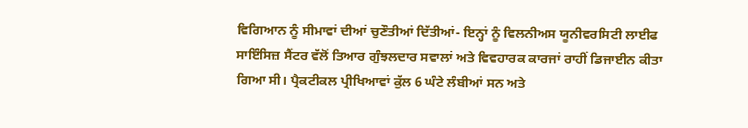ਵਿਗਿਆਨ ਨੂੰ ਸੀਮਾਵਾਂ ਦੀਆਂ ਚੁਣੌਤੀਆਂ ਦਿੱਤੀਆਂ- ਇਨ੍ਹਾਂ ਨੂੰ ਵਿਲਨੀਅਸ ਯੂਨੀਵਰਸਿਟੀ ਲਾਈਫ ਸਾਇੰਸਿਜ਼ ਸੈਂਟਰ ਵੱਲੋਂ ਤਿਆਰ ਗੁੰਝਲਦਾਰ ਸਵਾਲਾਂ ਅਤੇ ਵਿਵਹਾਰਕ ਕਾਰਜਾਂ ਰਾਹੀਂ ਡਿਜਾਈਨ ਕੀਤਾ ਗਿਆ ਸੀ। ਪ੍ਰੈਕਟੀਕਲ ਪ੍ਰੀਖਿਆਵਾਂ ਕੁੱਲ 6 ਘੰਟੇ ਲੰਬੀਆਂ ਸਨ ਅਤੇ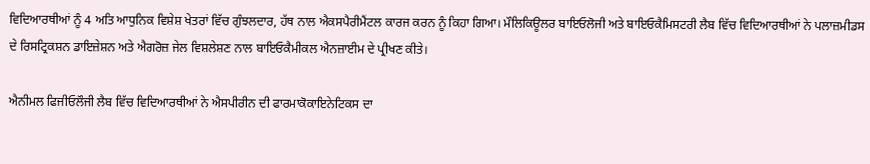ਵਿਦਿਆਰਥੀਆਂ ਨੂੰ 4 ਅਤਿ ਆਧੁਨਿਕ ਵਿਸ਼ੇਸ਼ ਖੇਤਰਾਂ ਵਿੱਚ ਗੁੰਝਲਦਾਰ, ਹੱਥ ਨਾਲ ਐਕਸਪੈਰੀਮੈਂਟਲ ਕਾਰਜ ਕਰਨ ਨੂੰ ਕਿਹਾ ਗਿਆ। ਮੌਲਿਕਿਊਲਰ ਬਾਇਓਲੋਜੀ ਅਤੇ ਬਾਇਓਕੈਮਿਸਟਰੀ ਲੈਬ ਵਿੱਚ ਵਿਦਿਆਰਥੀਆਂ ਨੇ ਪਲਾਜ਼ਮੀਡਸ ਦੇ ਰਿਸਟ੍ਰਿਕਸ਼ਨ ਡਾਇਜ਼ੇਸ਼ਨ ਅਤੇ ਐਗਰੋਜ਼ ਜੇਲ ਵਿਸ਼ਲੇਸ਼ਣ ਨਾਲ ਬਾਇਓਕੈਮੀਕਲ ਐਨਜ਼ਾਈਮ ਦੇ ਪ੍ਰੀਖਣ ਕੀਤੇ।

ਐਨੀਮਲ ਫਿਜੀਓਲੌਜੀ ਲੈਬ ਵਿੱਚ ਵਿਦਿਆਰਥੀਆਂ ਨੇ ਐਸਪੀਰੀਨ ਦੀ ਫਾਰਮਾਕੋਕਾਇਨੇਟਿਕਸ ਦਾ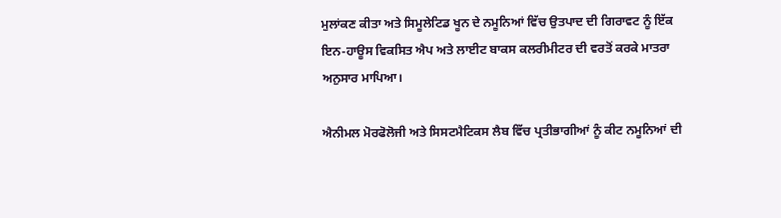ਮੁਲਾਂਕਣ ਕੀਤਾ ਅਤੇ ਸਿਮੂਲੇਟਿਡ ਖੂਨ ਦੇ ਨਮੂਨਿਆਂ ਵਿੱਚ ਉਤਪਾਦ ਦੀ ਗਿਰਾਵਟ ਨੂੰ ਇੱਕ ਇਨ-ਹਾਊਸ ਵਿਕਸਿਤ ਐਪ ਅਤੇ ਲਾਈਟ ਬਾਕਸ ਕਲਰੀਮੀਟਰ ਦੀ ਵਰਤੋਂ ਕਰਕੇ ਮਾਤਰਾ ਅਨੁਸਾਰ ਮਾਪਿਆ।

ਐਨੀਮਲ ਮੋਰਫੋਲੋਜੀ ਅਤੇ ਸਿਸਟਮੈਟਿਕਸ ਲੈਬ ਵਿੱਚ ਪ੍ਰਤੀਭਾਗੀਆਂ ਨੂੰ ਕੀਟ ਨਮੂਨਿਆਂ ਦੀ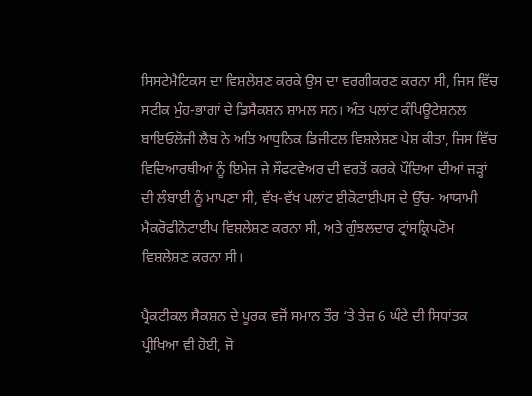ਸਿਸਟੇਮੈਟਿਕਸ ਦਾ ਵਿਸ਼ਲੇਸ਼ਣ ਕਰਕੇ ਉਸ ਦਾ ਵਰਗੀਕਰਣ ਕਰਨਾ ਸੀ, ਜਿਸ ਵਿੱਚ ਸਟੀਕ ਮੁੰਹ-ਭਾਗਾਂ ਦੇ ਡਿਸੈਕਸ਼ਨ ਸ਼ਾਮਲ ਸਨ। ਅੰਤ ਪਲਾਂਟ ਕੰਪਿਊਟੇਸ਼ਨਲ ਬਾਇਓਲੋਜੀ ਲੈਬ ਨੇ ਅਤਿ ਆਧੁਨਿਕ ਡਿਜੀਟਲ ਵਿਸ਼ਲੇਸ਼ਣ ਪੇਸ਼ ਕੀਤਾ, ਜਿਸ ਵਿੱਚ ਵਿਦਿਆਰਥੀਆਂ ਨੂੰ ਇਮੇਜ ਜੇ ਸੌਫਟਵੇਅਰ ਦੀ ਵਰਤੋਂ ਕਰਕੇ ਪੌਦਿਆ ਦੀਆਂ ਜੜ੍ਹਾਂ ਦੀ ਲੰਬਾਈ ਨੂੰ ਮਾਪਣਾ ਸੀ, ਵੱਖ-ਵੱਖ ਪਲਾਂਟ ਈਕੋਟਾਈਪਸ ਦੇ ਉੱਚ- ਆਯਾਮੀ ਮੈਕਰੋਫੀਨੋਟਾਈਪ ਵਿਸ਼ਲੇਸ਼ਣ ਕਰਨਾ ਸੀ, ਅਤੇ ਗੁੰਝਲਦਾਰ ਟ੍ਰਾਂਸਕ੍ਰਿਪਟੋਮ ਵਿਸ਼ਲੇਸ਼ਣ ਕਰਨਾ ਸੀ।

ਪ੍ਰੈਕਟੀਕਲ ਸੈਕਸ਼ਨ ਦੇ ਪੂਰਕ ਵਜੋਂ ਸਮਾਨ ਤੌਰ ‘ਤੇ ਤੇਜ਼ 6 ਘੰਟੇ ਦੀ ਸਿਧਾਂਤਕ ਪ੍ਰੀਖਿਆ ਵੀ ਹੋਈ, ਜੋ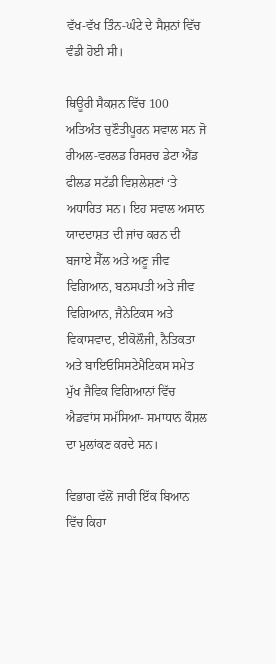ਵੱਖ-ਵੱਖ ਤਿੰਨ-ਘੰਟੇ ਦੇ ਸੈਸ਼ਨਾਂ ਵਿੱਚ ਵੰਡੀ ਹੋਈ ਸੀ।

ਥਿਊਰੀ ਸੈਕਸ਼ਨ ਵਿੱਚ 100 ਅਤਿਅੰਤ ਚੁਣੌਤੀਪੂਰਨ ਸਵਾਲ ਸਨ ਜੋ ਰੀਅਲ-ਵਰਲਡ ਰਿਸਰਚ ਡੇਟਾ ਐਂਡ ਫੀਲਡ ਸਟੱਡੀ ਵਿਸ਼ਲੇਸ਼ਣਾਂ ‘ਤੇ ਅਧਾਰਿਤ ਸਨ। ਇਹ ਸਵਾਲ ਅਸਾਨ ਯਾਦਦਾਸ਼ਤ ਦੀ ਜਾਂਚ ਕਰਨ ਦੀ ਬਜਾਏ ਸੈੱਲ ਅਤੇ ਅਣੂ ਜੀਵ ਵਿਗਿਆਨ, ਬਨਸਪਤੀ ਅਤੇ ਜੀਵ ਵਿਗਿਆਨ, ਜੈਨੇਟਿਕਸ ਅਤੇ ਵਿਕਾਸਵਾਦ, ਈਕੋਲੌਜੀ, ਨੈਤਿਕਤਾ ਅਤੇ ਬਾਇਓਸਿਸਟੇਮੈਟਿਕਸ ਸਮੇਤ ਮੁੱਖ ਜੈਵਿਕ ਵਿਗਿਆਨਾਂ ਵਿੱਚ ਐਡਵਾਂਸ ਸਮੱਸਿਆ- ਸਮਾਧਾਨ ਕੌਸ਼ਲ ਦਾ ਮੁਲਾਂਕਣ ਕਰਦੇ ਸਨ।

ਵਿਭਾਗ ਵੱਲੋਂ ਜਾਰੀ ਇੱਕ ਬਿਆਨ ਵਿੱਚ ਕਿਹਾ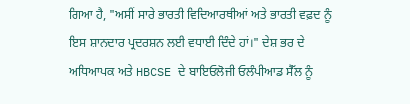ਗਿਆ ਹੈ, "ਅਸੀਂ ਸਾਰੇ ਭਾਰਤੀ ਵਿਦਿਆਰਥੀਆਂ ਅਤੇ ਭਾਰਤੀ ਵਫ਼ਦ ਨੂੰ ਇਸ ਸ਼ਾਨਦਾਰ ਪ੍ਰਦਰਸ਼ਨ ਲਈ ਵਧਾਈ ਦਿੰਦੇ ਹਾਂ।" ਦੇਸ਼ ਭਰ ਦੇ ਅਧਿਆਪਕ ਅਤੇ HBCSE ਦੇ ਬਾਇਓਲੋਜੀ ਓਲੰਪੀਆਡ ਸੈੱਲ ਨੂੰ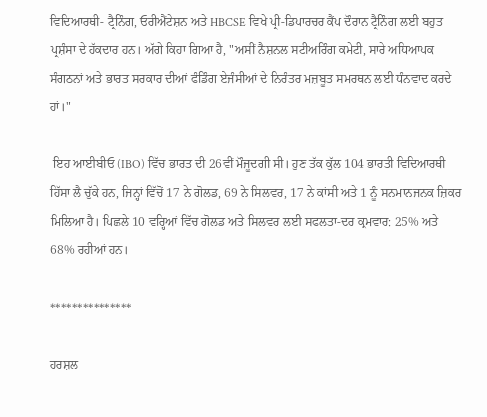ਵਿਦਿਆਰਥੀ- ਟ੍ਰੈਨਿੰਗ, ਓਰੀਐਂਟੇਸ਼ਨ ਅਤੇ HBCSE ਵਿਖੇ ਪ੍ਰੀ-ਡਿਪਾਰਚਰ ਕੈਂਪ ਦੌਰਾਨ ਟ੍ਰੈਨਿੰਗ ਲਈ ਬਹੁਤ ਪ੍ਰਸ਼ੰਸਾ ਦੇ ਹੱਕਦਾਰ ਹਨ। ਅੱਗੇ ਕਿਹਾ ਗਿਆ ਹੈ, "ਅਸੀਂ ਨੈਸ਼ਨਲ ਸਟੀਅਰਿੰਗ ਕਮੇਟੀ, ਸਾਰੇ ਅਧਿਆਪਕ ਸੰਗਠਨਾਂ ਅਤੇ ਭਾਰਤ ਸਰਕਾਰ ਦੀਆਂ ਫੰਡਿੰਗ ਏਜੰਸੀਆਂ ਦੇ ਨਿਰੰਤਰ ਮਜ਼ਬੂਤ ਸਮਰਥਨ ਲਈ ਧੰਨਵਾਦ ਕਰਦੇ ਹਾਂ।"

 ਇਹ ਆਈਬੀਓ (IBO) ਵਿੱਚ ਭਾਰਤ ਦੀ 26ਵੀਂ ਮੌਜੂਦਗੀ ਸੀ। ਹੁਣ ਤੱਕ ਕੁੱਲ 104 ਭਾਰਤੀ ਵਿਦਿਆਰਥੀ ਹਿੱਸਾ ਲੈ ਚੁੱਕੇ ਹਨ, ਜਿਨ੍ਹਾਂ ਵਿੱਚੋਂ 17 ਨੇ ਗੋਲਡ, 69 ਨੇ ਸਿਲਵਰ, 17 ਨੇ ਕਾਂਸੀ ਅਤੇ 1 ਨੂੰ ਸਨਮਾਨਜਨਕ ਜ਼ਿਕਰ ਮਿਲਿਆ ਹੈ। ਪਿਛਲੇ 10 ਵਰ੍ਹਿਆਂ ਵਿੱਚ ਗੋਲਡ ਅਤੇ ਸਿਲਵਰ ਲਈ ਸਫਲਤਾ-ਦਰ ਕ੍ਰਮਵਾਰ: 25% ਅਤੇ 68% ਰਹੀਆਂ ਹਨ।

***************

ਹਰਸ਼ਲ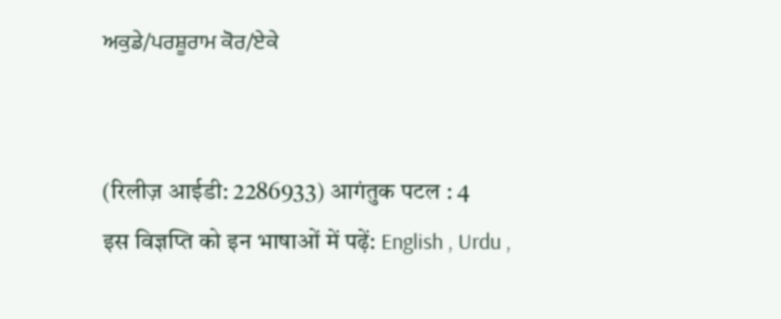ਅਕੁਡੇ/ਪਰਸ਼ੂਰਾਮ ਕੋਰ/ਏਕੇ


(रिलीज़ आईडी: 2286933) आगंतुक पटल : 4
इस विज्ञप्ति को इन भाषाओं में पढ़ें: English , Urdu ,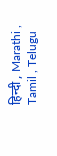हिन्दी , Marathi , Tamil , Telugu